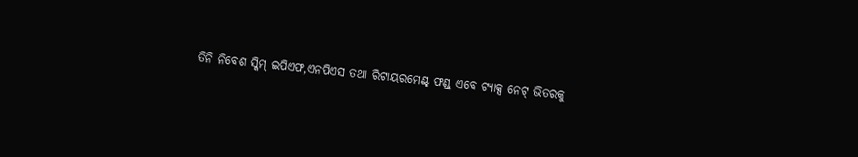ତିନି ନିବେଶ ସ୍କିମ୍ ଇପିଏଫ,ଏନପିଏସ ତଥା ରିଟାୟରମେଣ୍ଟ୍ ଫଣ୍ଡ୍ ଏବେ ଟ୍ୟାକ୍ସ ନେଟ୍ ଭିତରକୁ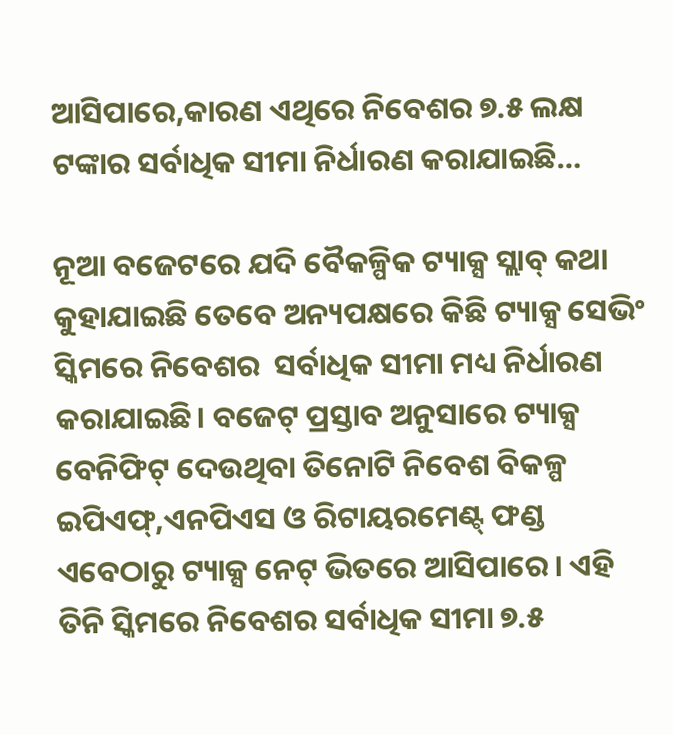ଆସିପାରେ,କାରଣ ଏଥିରେ ନିବେଶର ୭.୫ ଲକ୍ଷ ଟଙ୍କାର ସର୍ବାଧିକ ସୀମା ନିର୍ଧାରଣ କରାଯାଇଛି…

ନୂଆ ବଜେଟରେ ଯଦି ବୈକଳ୍ପିକ ଟ୍ୟାକ୍ସ ସ୍ଲାବ୍ କଥା କୁହାଯାଇଛି ତେବେ ଅନ୍ୟପକ୍ଷରେ କିଛି ଟ୍ୟାକ୍ସ ସେଭିଂ ସ୍କିମରେ ନିବେଶର  ସର୍ବାଧିକ ସୀମା ମଧ୍ୟ ନିର୍ଧାରଣ କରାଯାଇଛି। ବଜେଟ୍ ପ୍ରସ୍ତାବ ଅନୁସାରେ ଟ୍ୟାକ୍ସ ବେନିଫିଟ୍ ଦେଉଥିବା ତିନୋଟି ନିବେଶ ବିକଳ୍ପ ଇପିଏଫ୍,ଏନପିଏସ ଓ ରିଟାୟରମେଣ୍ଟ୍ ଫଣ୍ଡ ଏବେଠାରୁ ଟ୍ୟାକ୍ସ ନେଟ୍ ଭିତରେ ଆସିପାରେ। ଏହି ତିନି ସ୍କିମରେ ନିବେଶର ସର୍ବାଧିକ ସୀମା ୭.୫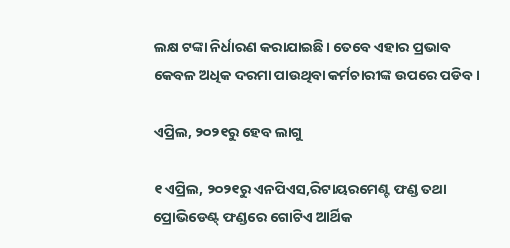ଲକ୍ଷ ଟଙ୍କା ନିର୍ଧାରଣ କରାଯାଇଛି। ତେବେ ଏହାର ପ୍ରଭାବ କେବଳ ଅଧିକ ଦରମା ପାଉଥିବା କର୍ମଚାରୀଙ୍କ ଉପରେ ପଡିବ।

ଏପ୍ରିଲ, ୨୦୨୧ରୁ ହେବ ଲାଗୁ

୧ ଏପ୍ରିଲ, ୨୦୨୧ରୁ ଏନପିଏସ,ରିଟାୟରମେଣ୍ଟ ଫଣ୍ଡ ତଥା ପ୍ରୋଭିଡେଣ୍ଟ୍ ଫଣ୍ଡରେ ଗୋଟିଏ ଆର୍ଥିକ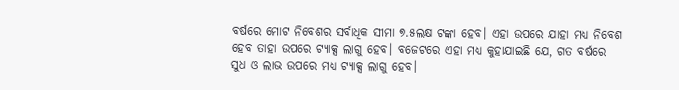ବର୍ଷରେ ମୋଟ ନିବେଶର ସର୍ବାଧିକ ସୀମା ୭.୫ଲକ୍ଷ ଟଙ୍କା ହେବ। ଏହା ଉପରେ ଯାହା ମଧ୍ୟ ନିବେଶ ହେବ ତାହା ଉପରେ ଟ୍ୟାକ୍ସ ଲାଗୁ ହେବ। ବଜେଟରେ ଏହା ମଧ୍ୟ କୁହାଯାଇଛି ଯେ, ଗତ ବର୍ଷରେ ସୁଧ ଓ ଲାଭ ଉପରେ ମଧ୍ୟ ଟ୍ୟାକ୍ସ ଲାଗୁ ହେବ।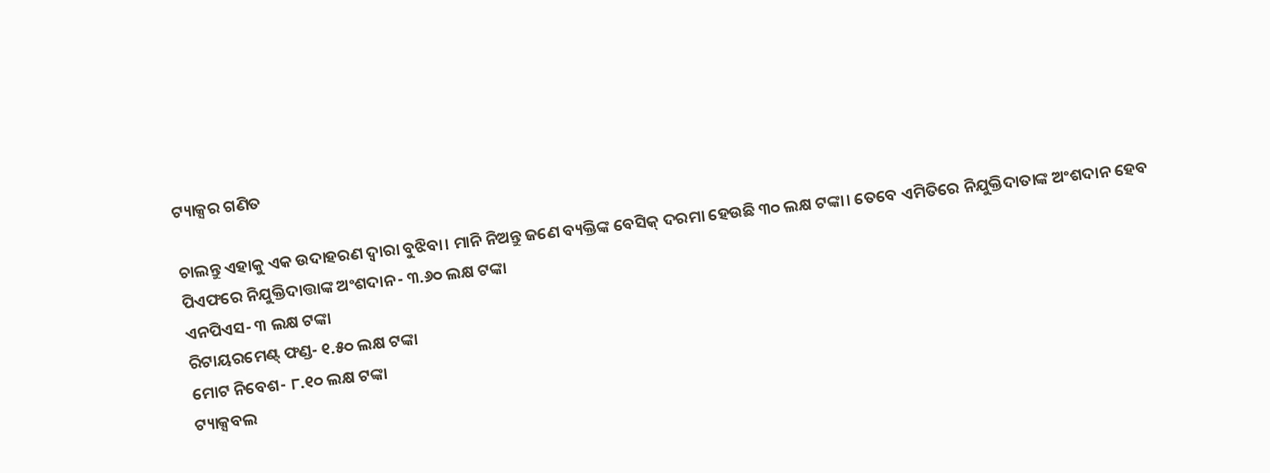ଟ୍ୟାକ୍ସର ଗଣିତ

ଚାଲନ୍ତୁ ଏହାକୁ ଏକ ଉଦାହରଣ ଦ୍ୱାରା ବୁଝିବା। ମାନି ନିଅନ୍ତୁ ଜଣେ ବ୍ୟକ୍ତିଙ୍କ ବେସିକ୍ ଦରମା ହେଉଛି ୩୦ ଲକ୍ଷ ଟଙ୍କା। ତେବେ ଏମିତିରେ ନିଯୁକ୍ତିଦାତାଙ୍କ ଅଂଶଦାନ ହେବ
ପିଏଫରେ ନିଯୁକ୍ତିଦାତ୍ତାଙ୍କ ଅଂଶଦାନ- ୩.୬୦ ଲକ୍ଷ ଟଙ୍କା
ଏନପିଏସ- ୩ ଲକ୍ଷ ଟଙ୍କା
ରିଟାୟରମେଣ୍ଟ୍ ଫଣ୍ଡ- ୧.୫୦ ଲକ୍ଷ ଟଙ୍କା
ମୋଟ ନିବେଶ- ୮.୧୦ ଲକ୍ଷ ଟଙ୍କା
ଟ୍ୟାକ୍ସବଲ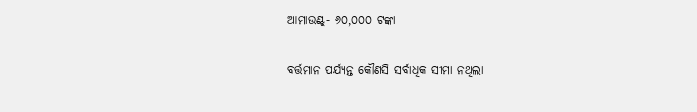ଆମାଉଣ୍ଟ୍- ୬୦,୦୦୦ ଟଙ୍କା

ବର୍ତ୍ତମାନ ପର୍ଯ୍ୟନ୍ତ କୌଣସି ସର୍ବାଧିକ ସୀମା ନଥିଲା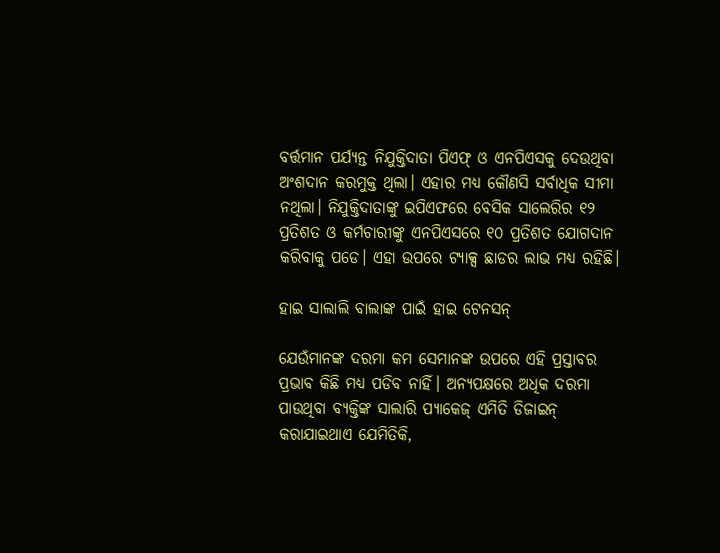ବର୍ତ୍ତମାନ ପର୍ଯ୍ୟନ୍ତ ନିଯୁକ୍ତିଦାତା ପିଏଫ୍ ଓ ଏନପିଏସକୁ ଦେଉଥିବା ଅଂଶଦାନ କରମୁକ୍ତ ଥିଲା। ଏହାର ମଧ୍ୟ କୌଣସି ସର୍ବାଧିକ ସୀମା ନଥିଲା। ନିଯୁକ୍ତିଦାତାଙ୍କୁ ଇପିଏଫରେ ବେସିକ ସାଲେରିର ୧୨ ପ୍ରତିଶତ ଓ କର୍ମଚାରୀଙ୍କୁ ଏନପିଏସରେ ୧୦ ପ୍ରତିଶତ ଯୋଗଦାନ କରିବାକୁ ପଡେ। ଏହା ଉପରେ ଟ୍ୟାକ୍ସ ଛାଡର ଲାଭ ମଧ୍ୟ ରହିଛି।

ହାଇ ସାଲାଲି ବାଲାଙ୍କ ପାଇଁ ହାଇ ଟେନସନ୍

ଯେଉଁମାନଙ୍କ ଦରମା କମ ସେମାନଙ୍କ ଉପରେ ଏହି ପ୍ରସ୍ତାବର ପ୍ରଭାବ କିଛି ମଧ୍ୟ ପଡିବ ନାହିଁ। ଅନ୍ୟପକ୍ଷରେ ଅଧିକ ଦରମା ପାଉଥିବା ବ୍ୟକ୍ତିଙ୍କ ସାଲାରି ପ୍ୟାକେଜ୍ ଏମିତି ଡିଜାଇନ୍ କରାଯାଇଥାଏ ଯେମିତିକି,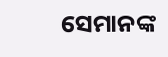ସେମାନଙ୍କ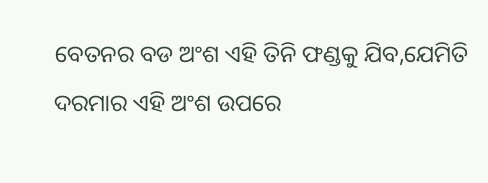ବେତନର ବଡ ଅଂଶ ଏହି ତିନି ଫଣ୍ଡକୁ ଯିବ,ଯେମିତି ଦରମାର ଏହି ଅଂଶ ଉପରେ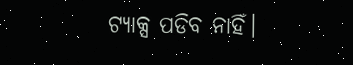ଟ୍ୟାକ୍ସ ପଡିବ ନାହିଁ।